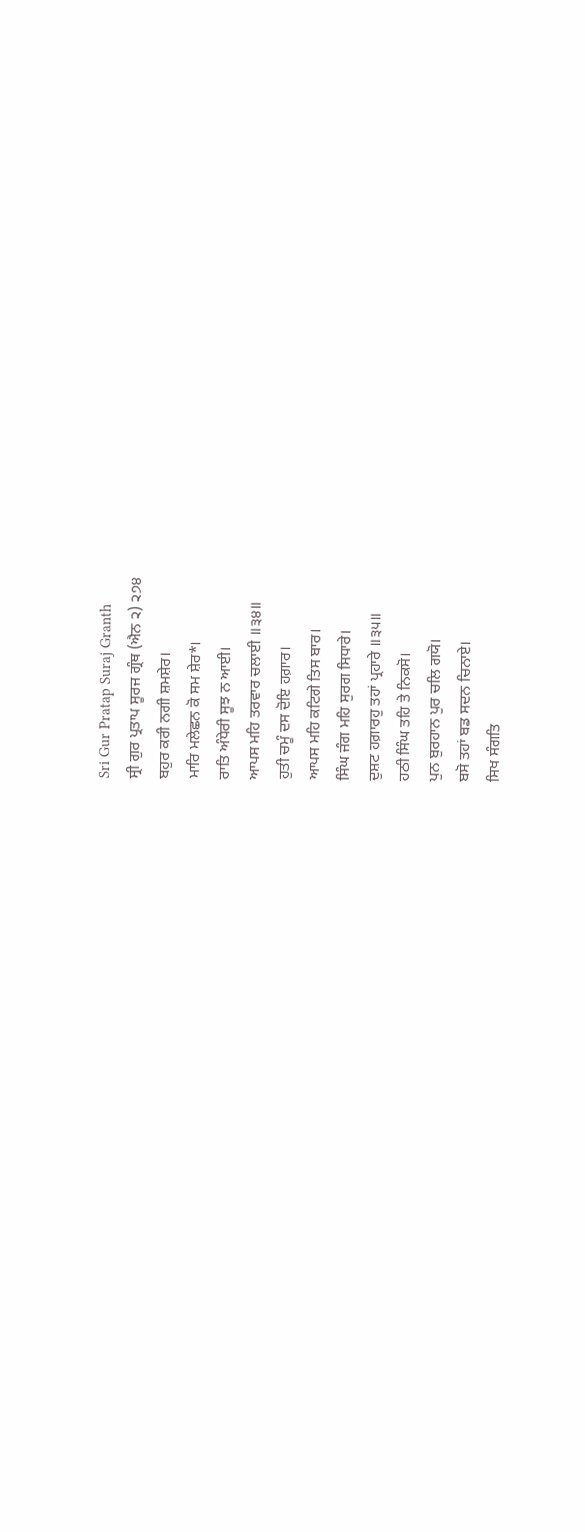Sri Gur Pratap Suraj Granth
ਸ੍ਰੀ ਗੁਰ ਪ੍ਰਤਾਪ ਸੂਰਜ ਗ੍ਰੰਥ (ਐਨ ੨) ੨੭੪
ਬਹੁਰ ਕਰੀ ਨਗੀ ਸ਼ਮਸ਼ੇਰ।
ਮਾਰਿ ਮਲੇਛਨ ਕੋ ਸਮ ਸ਼ੇਰ*।
ਰਾਤਿ ਅੰਧੇਰੀ ਸੂਝ ਨ ਆਈ।
ਆਪਸ ਮਹਿ ਤਰਵਾਰ ਚਲਾਈ ॥੩੪॥
ਹੁਤੀ ਚਮੂੰ ਦਸ ਦੋਇ ਹਗ਼ਾਰ।
ਆਪਸ ਮਹਿ ਕਟਿਗੇ ਤਿਸ ਬਾਰ।
ਸਿੰਘ ਜੰਗ ਮਹਿ ਸੁਰਗ ਸਿਧਾਰੇ।
ਦੁਸ਼ਟ ਹਗ਼ਾਰਹੁ ਤਹਾਂ ਪ੍ਰਹਾਰੇ ॥੩੫॥
ਹਠੀ ਸਿੰਘ ਤਹਿ ਤੇ ਨਿਕਸੋ।
ਪੁਨ ਬੁਰਹਾਨ ਪੁਰ ਚਲਿ ਗਯੋ।
ਬਸੋ ਤਹਾਂ ਬਡ ਸਦਨ ਚਿਨਾਏ।
ਸਿਖ ਸੰਗਤਿ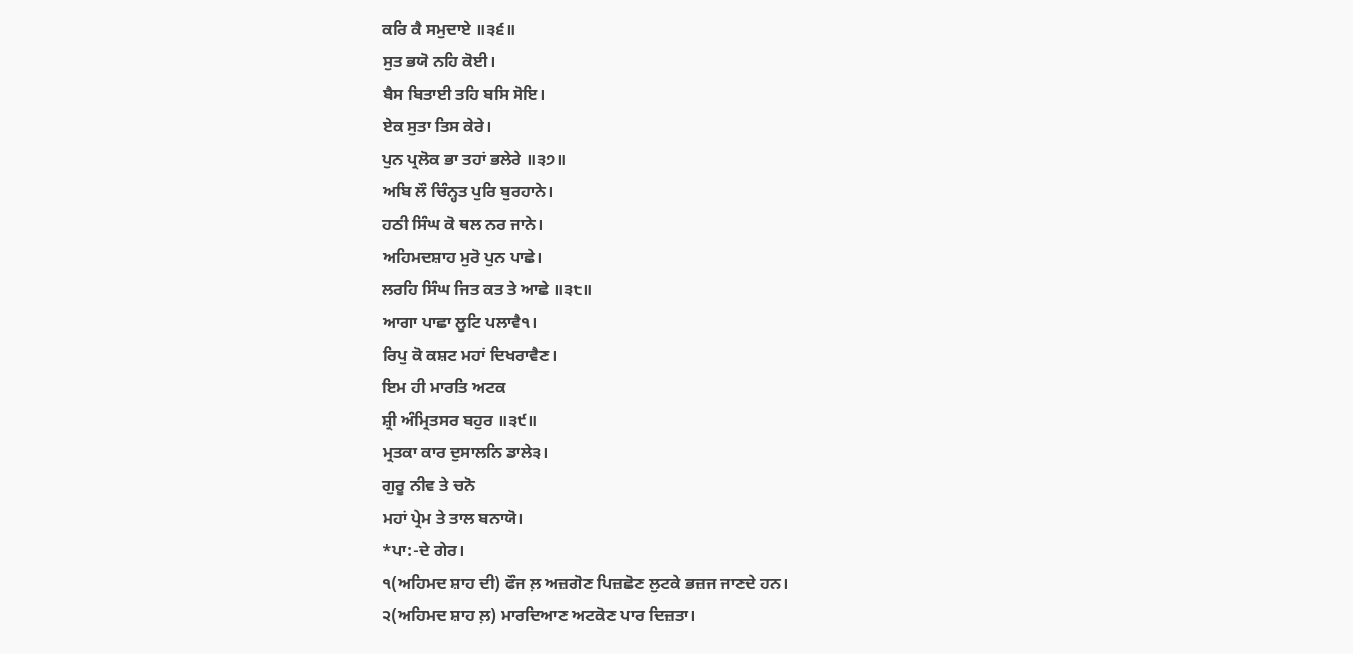ਕਰਿ ਕੈ ਸਮੁਦਾਏ ॥੩੬॥
ਸੁਤ ਭਯੋ ਨਹਿ ਕੋਈ।
ਬੈਸ ਬਿਤਾਈ ਤਹਿ ਬਸਿ ਸੋਇ।
ਏਕ ਸੁਤਾ ਤਿਸ ਕੇਰੇ।
ਪੁਨ ਪ੍ਰਲੋਕ ਭਾ ਤਹਾਂ ਭਲੇਰੇ ॥੩੭॥
ਅਬਿ ਲੌ ਚਿੰਨ੍ਹਤ ਪੁਰਿ ਬੁਰਹਾਨੇ।
ਹਠੀ ਸਿੰਘ ਕੋ ਥਲ ਨਰ ਜਾਨੇ।
ਅਹਿਮਦਸ਼ਾਹ ਮੁਰੋ ਪੁਨ ਪਾਛੇ।
ਲਰਹਿ ਸਿੰਘ ਜਿਤ ਕਤ ਤੇ ਆਛੇ ॥੩੮॥
ਆਗਾ ਪਾਛਾ ਲੂਟਿ ਪਲਾਵੈ੧।
ਰਿਪੁ ਕੋ ਕਸ਼ਟ ਮਹਾਂ ਦਿਖਰਾਵੈਣ।
ਇਮ ਹੀ ਮਾਰਤਿ ਅਟਕ
ਸ਼੍ਰੀ ਅੰਮ੍ਰਿਤਸਰ ਬਹੁਰ ॥੩੯॥
ਮ੍ਰਤਕਾ ਕਾਰ ਦੁਸਾਲਨਿ ਡਾਲੇ੩।
ਗੁਰੂ ਨੀਵ ਤੇ ਚਨੋ
ਮਹਾਂ ਪ੍ਰੇਮ ਤੇ ਤਾਲ ਬਨਾਯੋ।
*ਪਾ:-ਦੇ ਗੇਰ।
੧(ਅਹਿਮਦ ਸ਼ਾਹ ਦੀ) ਫੌਜ ਲ਼ ਅਜ਼ਗੋਣ ਪਿਜ਼ਛੋਣ ਲੁਟਕੇ ਭਜ਼ਜ ਜਾਣਦੇ ਹਨ।
੨(ਅਹਿਮਦ ਸ਼ਾਹ ਲ਼) ਮਾਰਦਿਆਣ ਅਟਕੋਣ ਪਾਰ ਦਿਜ਼ਤਾ।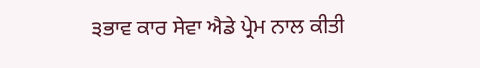੩ਭਾਵ ਕਾਰ ਸੇਵਾ ਐਡੇ ਪ੍ਰੇਮ ਨਾਲ ਕੀਤੀ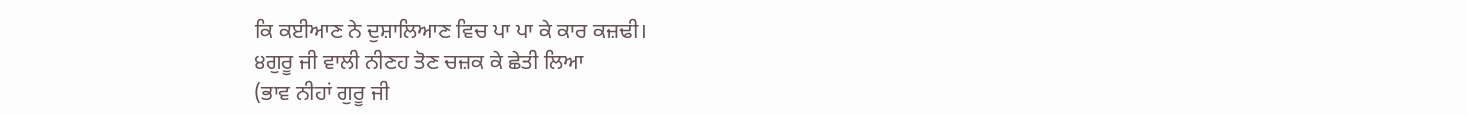ਕਿ ਕਈਆਣ ਨੇ ਦੁਸ਼ਾਲਿਆਣ ਵਿਚ ਪਾ ਪਾ ਕੇ ਕਾਰ ਕਜ਼ਢੀ।
੪ਗੁਰੂ ਜੀ ਵਾਲੀ ਨੀਣਹ ਤੋਣ ਚਜ਼ਕ ਕੇ ਛੇਤੀ ਲਿਆ
(ਭਾਵ ਨੀਹਾਂ ਗੁਰੂ ਜੀ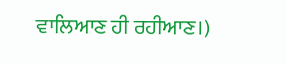ਵਾਲਿਆਣ ਹੀ ਰਹੀਆਣ।)